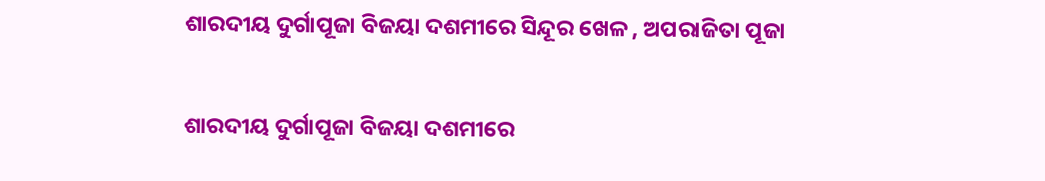ଶାରଦୀୟ ଦୁର୍ଗାପୂଜା ବିଜୟା ଦଶମୀରେ ସିନ୍ଦୂର ଖେଳ , ଅପରାଜିତା ପୂଜା

ଶାରଦୀୟ ଦୁର୍ଗାପୂଜା ବିଜୟା ଦଶମୀରେ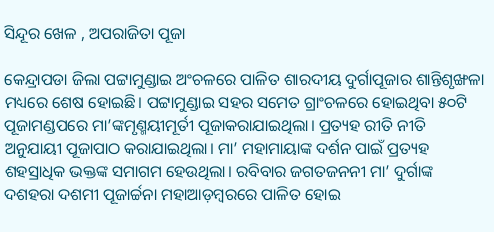ସିନ୍ଦୂର ଖେଳ , ଅପରାଜିତା ପୂଜା

କେନ୍ଦ୍ରାପଡା ଜିଲା ପଟ୍ଟାମୁଣ୍ଡାଇ ଅଂଚଳରେ ପାଳିତ ଶାରଦୀୟ ଦୁର୍ଗାପୂଜାର ଶାନ୍ତିଶୃଙ୍ଖଳା ମଧ୍ୟରେ ଶେଷ ହୋଇଛି। ପଟ୍ଟାମୁଣ୍ଡାଇ ସହର ସମେତ ଗ୍ରାଂଚଳରେ ହୋଇଥିବା ୫୦ଟି ପୂଜାମଣ୍ଡପରେ ମା’ଙ୍କମୃଣ୍ମୟୀମୂର୍ତୀ ପୂଜାକରାଯାଇଥିଲା। ପ୍ରତ୍ୟହ ରୀତି ନୀତି ଅନୁଯାୟୀ ପୂଜାପାଠ କରାଯାଇଥିଲା। ମା’ ମହାମାୟାଙ୍କ ଦର୍ଶନ ପାଇଁ ପ୍ରତ୍ୟହ ଶହସ୍ରାଧିକ ଭକ୍ତଙ୍କ ସମାଗମ ହେଉଥିଲା। ରବିବାର ଜଗତଜନନୀ ମା’ ଦୁର୍ଗାଙ୍କ ଦଶହରା ଦଶମୀ ପୂଜାର୍ଚ୍ଚନା ମହାଆଡ଼ମ୍ବରରେ ପାଳିତ ହୋଇ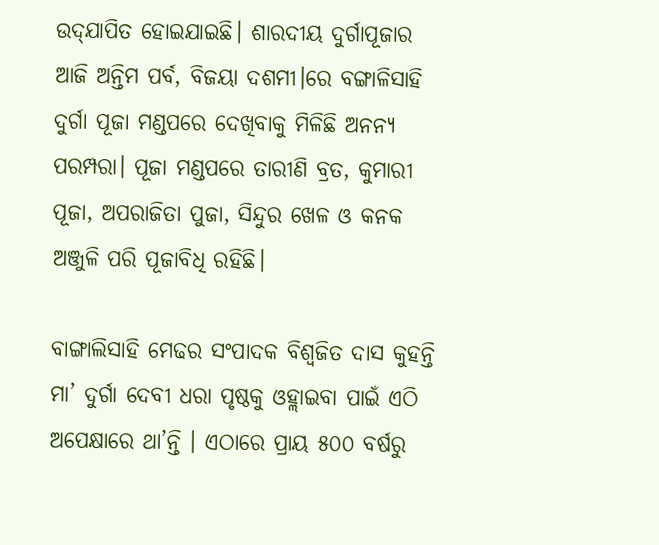ଉଦ୍‌ଯାପିତ ହୋଇଯାଇଛି। ଶାରଦୀୟ ଦୁର୍ଗାପୂଜାର ଆଜି ଅନ୍ତିମ ପର୍ବ, ବିଜୟା ଦଶମୀ।ରେ ବଙ୍ଗାଳିସାହି ଦୁର୍ଗା ପୂଜା ମଣ୍ଡପରେ ଦେଖିବାକୁ ମିଳିଛି ଅନନ୍ୟ ପରମ୍ପରା। ପୂଜା ମଣ୍ଡପରେ ତାରୀଣି ବ୍ରତ, କୁମାରୀ ପୂଜା, ଅପରାଜିତା ପୁଜା, ସିନ୍ଦୁର ଖେଳ ଓ କନକ ଅଞ୍ଜୁଳି ପରି ପୂଜାବିଧି ରହିଛି।

ବାଙ୍ଗାଲିସାହି ମେଢର ସଂପାଦକ ବିଶ୍ୱଜିତ ଦାସ କୁହନ୍ତି ମା’ ଦୁର୍ଗା ଦେବୀ ଧରା ପୃଷ୍ଠକୁ ଓହ୍ଲାଇବା ପାଇଁ ଏଠି ଅପେକ୍ଷାରେ ଥା’ନ୍ତି । ଏଠାରେ ପ୍ରାୟ ୫୦୦ ବର୍ଷରୁ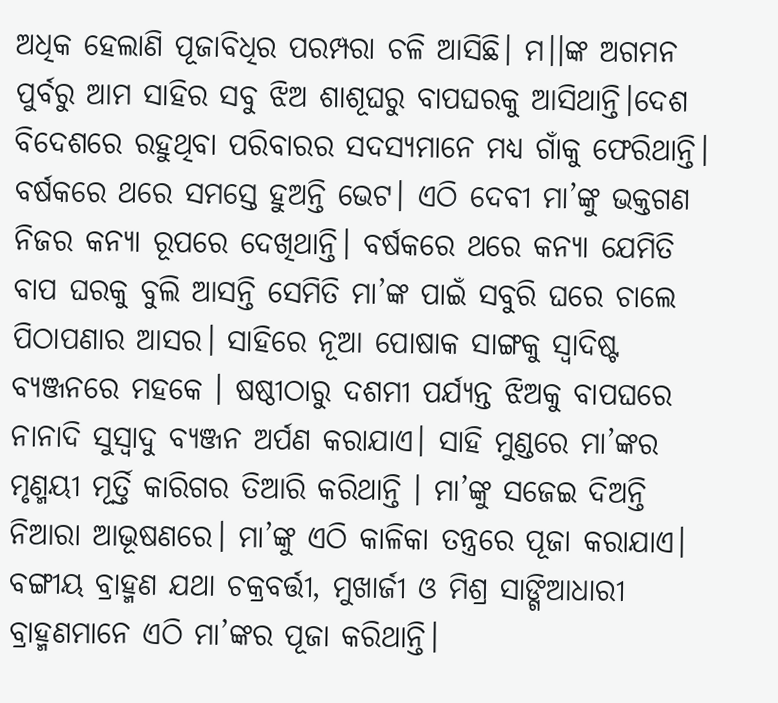ଅଧିକ ହେଲାଣି ପୂଜାବିଧିର ପରମ୍ପରା ଚଳି ଆସିଛି। ମ।।ଙ୍କ ଅଗମନ ପୁର୍ବରୁ ଆମ ସାହିର ସବୁ ଝିଅ ଶାଶୂଘରୁ ବାପଘରକୁ ଆସିଥାନ୍ତି।ଦେଶ ବିଦେଶରେ ରହୁଥିବା ପରିବାରର ସଦସ୍ୟମାନେ ମଧ୍ୟ ଗାଁକୁ ଫେରିଥାନ୍ତି। ବର୍ଷକରେ ଥରେ ସମସ୍ତେ ହୁଅନ୍ତି ଭେଟ। ଏଠି ଦେବୀ ମା’ଙ୍କୁ ଭକ୍ତଗଣ ନିଜର କନ୍ୟା ରୂପରେ ଦେଖିଥାନ୍ତି। ବର୍ଷକରେ ଥରେ କନ୍ୟା ଯେମିତି ବାପ ଘରକୁ ବୁଲି ଆସନ୍ତି ସେମିତି ମା’ଙ୍କ ପାଇଁ ସବୁରି ଘରେ ଚାଲେ ପିଠାପଣାର ଆସର। ସାହିରେ ନୂଆ ପୋଷାକ ସାଙ୍ଗକୁ ସ୍ୱାଦିଷ୍ଟ ବ୍ୟଞ୍ଜନରେ ମହକେ । ଷଷ୍ଠୀଠାରୁ ଦଶମୀ ପର୍ଯ୍ୟନ୍ତ ଝିଅକୁ ବାପଘରେ ନାନାଦି ସୁସ୍ୱାଦୁ ବ୍ୟଞ୍ଜନ ଅର୍ପଣ କରାଯାଏ। ସାହି ମୁଣ୍ଡରେ ମା’ଙ୍କର ମୃଣ୍ମୟୀ ମୂର୍ତ୍ତି କାରିଗର ତିଆରି କରିଥାନ୍ତି । ମା’ଙ୍କୁ ସଜେଇ ଦିଅନ୍ତି ନିଆରା ଆଭୂଷଣରେ। ମା’ଙ୍କୁ ଏଠି କାଳିକା ତନ୍ତ୍ରରେ ପୂଜା କରାଯାଏ। ବଙ୍ଗୀୟ ବ୍ରାହ୍ମଣ ଯଥା ଚକ୍ରବର୍ତ୍ତୀ, ମୁଖାର୍ଜୀ ଓ ମିଶ୍ର ସାଙ୍ଗିଆଧାରୀ ବ୍ରାହ୍ମଣମାନେ ଏଠି ମା’ଙ୍କର ପୂଜା କରିଥାନ୍ତି।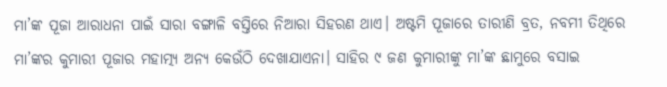ମା’ଙ୍କ ପୂଜା ଆରାଧନା ପାଇଁ ସାରା ବଙ୍ଗାଳି ବସ୍ତିରେ ନିଆରା ସିହରଣ ଥାଏ। ଅଷ୍ଟମି ପୂଜାରେ ତାରୀଣି ବ୍ରତ, ନବମୀ ତିଥିରେ ମା’ଙ୍କର କୁମାରୀ ପୂଜାର ମହାତ୍ମ୍ୟ ଅନ୍ୟ କେଉଁଠି ଦେଖାଯାଏନା। ସାହିର ୯ ଜଣ କୁମାରୀଙ୍କୁ ମା’ଙ୍କ ଛାମୁରେ ବସାଇ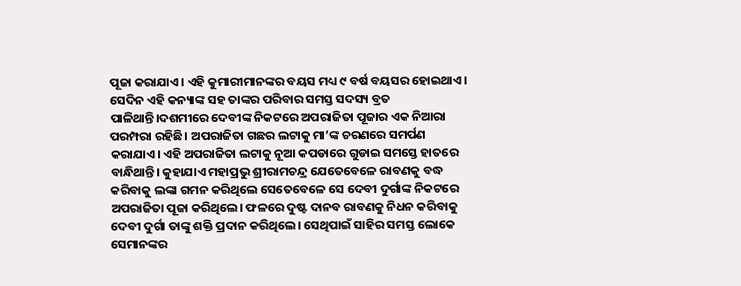ପୂଜା କରାଯାଏ। ଏହି କୁମାରୀମାନଙ୍କର ବୟସ ମଧ୍ୟ ୯ ବର୍ଷ ବୟସର ହୋଇଥାଏ। ସେଦିନ ଏହି କନ୍ୟାଙ୍କ ସହ ତାଙ୍କର ପରିବାର ସମସ୍ତ ସଦସ୍ୟ ବ୍ରତ ପାଳିଥାନ୍ତି।ଦଶମୀରେ ଦେବୀଙ୍କ ନିକଟରେ ଅପରାଜିତା ପୂଜାର ଏକ ନିଆରା ପରମ୍ପରା ରହିଛି। ଅପରାଜିତା ଗଛର ଲଟାକୁ ମା’ଙ୍କ ଚରଣରେ ସମର୍ପଣ କରାଯାଏ। ଏହି ଅପରାଜିତା ଲଟାକୁ ନୂଆ କପଡାରେ ଗୁଡାଇ ସମସ୍ତେ ହାତରେ ବାନ୍ଧିଥାନ୍ତି। କୁହାଯାଏ ମହାପ୍ରଭୁ ଶ୍ରୀରାମଚନ୍ଦ୍ର ଯେତେବେଳେ ରାବଣକୁ ବଦ୍ଧ କରିବାକୁ ଲଙ୍କା ଗମନ କରିଥିଲେ ସେତେବେଳେ ସେ ଦେବୀ ଦୁର୍ଗାଙ୍କ ନିକଟରେ ଅପରାଜିତା ପୂଜା କରିଥିଲେ। ଫଳରେ ଦୁଷ୍ଟ ଦାନବ ରାବଣକୁ ନିଧନ କରିବାକୁ ଦେବୀ ଦୁର୍ଗା ତାଙ୍କୁ ଶକ୍ତି ପ୍ରଦାନ କରିଥିଲେ। ସେଥିପାଇଁ ସାହିର ସମସ୍ତ ଲୋକେ ସେମାନଙ୍କର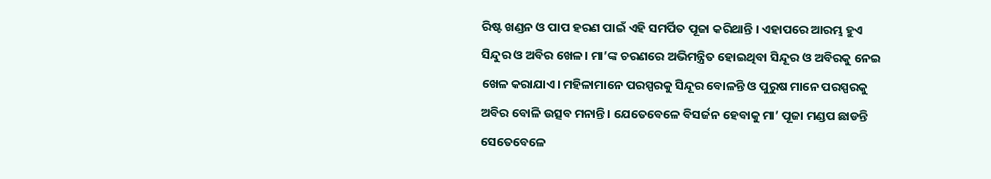ରିଷ୍ଟ ଖଣ୍ଡନ ଓ ପାପ ହରଣ ପାଇଁ ଏହି ସମର୍ପିତ ପୂଜା କରିଥାନ୍ତି । ଏହାପରେ ଆରମ୍ଭ ହୁଏ ସିନ୍ଦୁର ଓ ଅବିର ଖେଳ। ମା’ଙ୍କ ଚରଣରେ ଅଭିମନ୍ତ୍ରିତ ହୋଇଥିବା ସିନ୍ଦୂର ଓ ଅବିରକୁ ନେଇ ଖେଳ କରାଯାଏ। ମହିଳାମାନେ ପରସ୍ପରକୁ ସିନ୍ଦୂର ବୋଳନ୍ତି ଓ ପୁରୁଷ ମାନେ ପରସ୍ପରକୁ ଅବିର ବୋଳି ଉତ୍ସବ ମନାନ୍ତି। ଯେତେବେଳେ ବିସର୍ଜନ ହେବାକୁ ମା’ ପୂଜା ମଣ୍ଡପ ଛାଡନ୍ତି ସେତେବେଳେ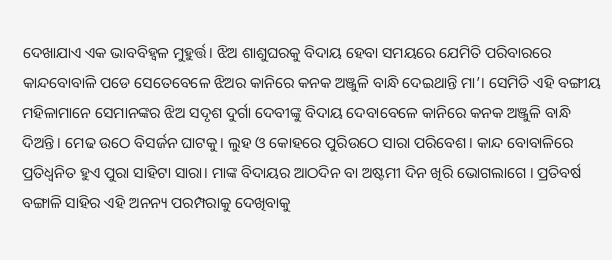ଦେଖାଯାଏ ଏକ ଭାବବିହ୍ୱଳ ମୁହୁର୍ତ୍ତ। ଝିଅ ଶାଶୁଘରକୁ ବିଦାୟ ହେବା ସମୟରେ ଯେମିତି ପରିବାରରେ କାନ୍ଦବୋବାଳି ପଡେ ସେତେବେଳେ ଝିଅର କାନିରେ କନକ ଅଞ୍ଜୁଳି ବାନ୍ଧି ଦେଇଥାନ୍ତି ମା’। ସେମିତି ଏହି ବଙ୍ଗୀୟ ମହିଳାମାନେ ସେମାନଙ୍କର ଝିଅ ସଦୃଶ ଦୁର୍ଗା ଦେବୀଙ୍କୁ ବିଦାୟ ଦେବାବେଳେ କାନିରେ କନକ ଅଞ୍ଜୁଳି ବାନ୍ଧି ଦିଅନ୍ତି। ମେଢ ଉଠେ ବିସର୍ଜନ ଘାଟକୁ। ଲୁହ ଓ କୋହରେ ପୁରିଉଠେ ସାରା ପରିବେଶ। କାନ୍ଦ ବୋବାଳିରେ ପ୍ରତିଧ୍ୱନିତ ହୁଏ ପୁରା ସାହିଟା ସାରା। ମାଙ୍କ ବିଦାୟର ଆଠଦିନ ବା ଅଷ୍ଟମୀ ଦିନ ଖିରି ଭୋଗଲାଗେ । ପ୍ରତିବର୍ଷ ବଙ୍ଗାଳି ସାହିର ଏହି ଅନନ୍ୟ ପରମ୍ପରାକୁ ଦେଖିବାକୁ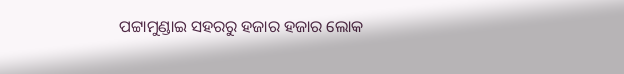ପଟ୍ଟାମୁଣ୍ଡାଇ ସହରରୁ ହଜାର ହଜାର ଲୋକ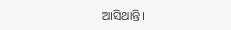ଆସିଥାନ୍ତି।